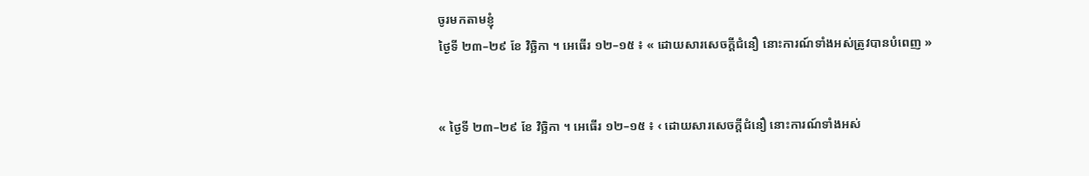ចូរមកតាមខ្ញុំ
ថ្ងៃទី ២៣–២៩ ខែ វិច្ឆិកា ។ អេធើរ ១២–១៥ ៖ « ដោយសារសេចក្ដីជំនឿ នោះការណ៍ទាំងអស់ត្រូវបានបំពេញ »


« ថ្ងៃទី ២៣–២៩ ខែ វិច្ឆិកា ។ អេធើរ ១២–១៥ ៖ ‹ ដោយសារសេចក្ដីជំនឿ នោះការណ៍ទាំងអស់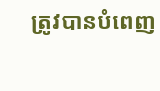ត្រូវបានបំពេញ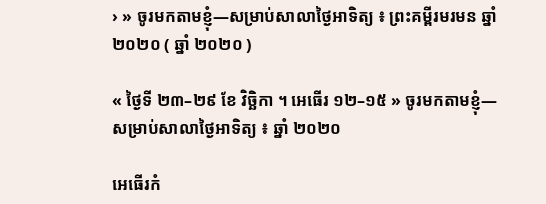› » ចូរមកតាមខ្ញុំ—សម្រាប់សាលាថ្ងៃអាទិត្យ ៖ ព្រះគម្ពីរមរមន ឆ្នាំ ២០២០ ( ឆ្នាំ ២០២០ )

« ថ្ងៃទី ២៣–២៩ ខែ វិច្ឆិកា ។ អេធើរ ១២–១៥ » ចូរមកតាមខ្ញុំ—សម្រាប់សាលាថ្ងៃអាទិត្យ ៖ ឆ្នាំ ២០២០

អេធើរកំ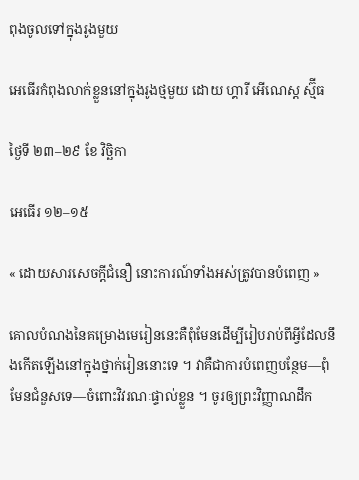ពុងចូលទៅក្នុងរូងមួយ

អេធើរកំពុងលាក់ខ្លួននៅក្នុងរូងថ្មមួយ ដោយ ហ្គារី អើណេស្ត ស្ម៊ីធ

ថ្ងៃទី ២៣–២៩ ខែ វិច្ឆិកា

អេធើរ ១២–១៥

« ដោយសារសេចក្ដីជំនឿ នោះការណ៍ទាំងអស់ត្រូវបានបំពេញ »

គោលបំណងនៃគម្រោងមេរៀននេះគឺពុំមែនដើម្បីរៀបរាប់ពីអ្វីដែលនឹងកើតឡើងនៅក្នុងថ្នាក់រៀននោះទេ ។ វាគឺជាការបំពេញបន្ថែម—ពុំមែនជំនួសទេ—ចំពោះវិវរណៈផ្ទាល់ខ្លួន ។ ចូរឲ្យព្រះវិញ្ញាណដឹក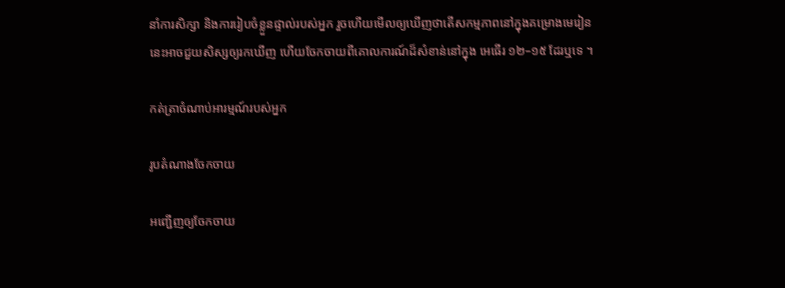នាំការសិក្សា និងការរៀបចំខ្លួនផ្ទាល់របស់អ្នក រួចហើយមើលឲ្យឃើញថាតើសកម្មភាពនៅក្នុងគម្រោងមេរៀននេះអាចជួយសិស្សឲ្យរកឃើញ ហើយចែកចាយពីគោលការណ៍ដ៏សំខាន់នៅក្នុង អេធើរ ១២–១៥ ដែរឬទេ ។

កត់ត្រាចំណាប់អារម្មណ៍របស់អ្នក

រូបតំណាងចែកចាយ

អញ្ជើញឲ្យចែកចាយ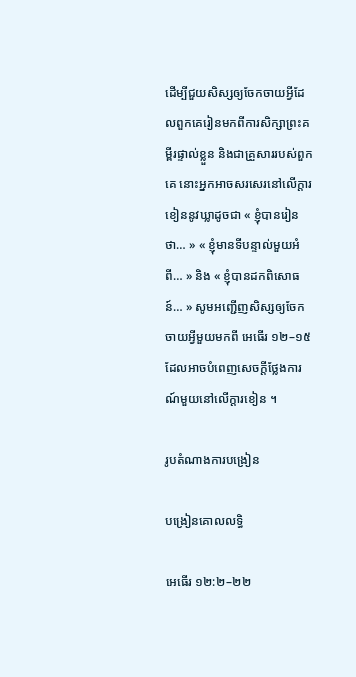ដើម្បីជួយសិស្សឲ្យចែកចាយអ្វីដែលពួកគេរៀនមកពីការសិក្សាព្រះគម្ពីរផ្ទាល់ខ្លួន និងជាគ្រួសាររបស់ពួកគេ នោះអ្នកអាចសរសេរនៅលើក្ដារខៀននូវឃ្លាដូចជា « ខ្ញុំបានរៀនថា… » « ខ្ញុំមានទីបន្ទាល់មួយអំពី… » និង « ខ្ញុំបានដកពិសោធន៍… » សូមអញ្ជើញសិស្សឲ្យចែកចាយអ្វីមួយមកពី អេធើរ ១២–១៥ ដែលអាចបំពេញសេចក្ដីថ្លែងការណ៍មួយនៅលើក្ដារខៀន ។

រូបតំណាងការបង្រៀន

បង្រៀនគោលលទ្ធិ

អេធើរ ១២:២–២២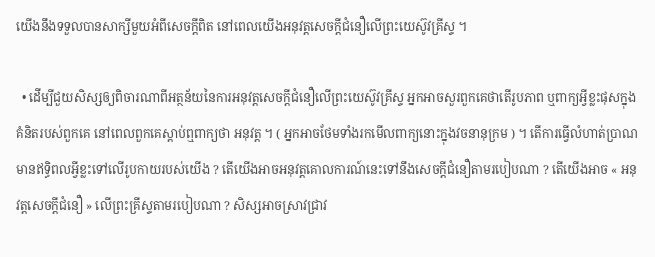យើងនឹងទទួលបានសាក្សីមួយអំពីសេចក្ដីពិត នៅពេលយើងអនុវត្តសេចក្ដីជំនឿលើព្រះយេស៊ូវគ្រីស្ទ ។

  • ដើម្បីជួយសិស្សឲ្យពិចារណាពីអត្ថន័យនៃការអនុវត្តសេចក្ដីជំនឿលើព្រះយេស៊ូវគ្រីស្ទ អ្នកអាចសួរពួកគេថាតើរូបភាព ឬពាក្យអ្វីខ្លះផុសក្នុងគំនិតរបស់ពួកគេ នៅពេលពួកគេស្ដាប់ឮពាក្យថា អនុវត្ត ។ ( អ្នកអាចថែមទាំងរកមើលពាក្យនោះក្នុងវចនានុក្រម ) ។ តើការធ្វើលំហាត់ប្រាណមានឥទ្ធិពលអ្វីខ្លះទៅលើរូបកាយរបស់យើង ? តើយើងអាចអនុវត្តគោលការណ៍នេះទៅនឹងសេចក្ដីជំនឿតាមរបៀបណា ? តើយើងអាច « អនុវត្តសេចក្ដីជំនឿ » លើព្រះគ្រីស្ទតាមរបៀបណា ? សិស្សអាចស្រាវជ្រាវ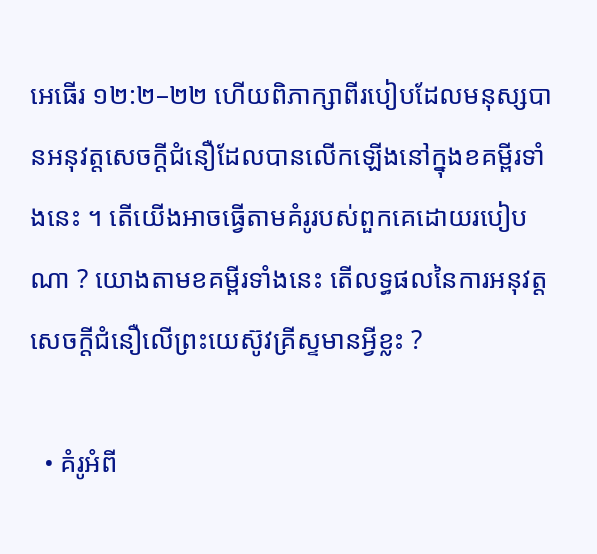អេធើរ ១២:២–២២ ហើយពិភាក្សាពីរបៀបដែលមនុស្សបានអនុវត្តសេចក្ដីជំនឿដែលបានលើកឡើងនៅក្នុងខគម្ពីរទាំងនេះ ។ តើយើងអាចធ្វើតាមគំរូរបស់ពួកគេដោយរបៀបណា ? យោងតាមខគម្ពីរទាំងនេះ តើលទ្ធផលនៃការអនុវត្តសេចក្ដីជំនឿលើព្រះយេស៊ូវគ្រីស្ទមានអ្វីខ្លះ ?

  • គំរូអំពី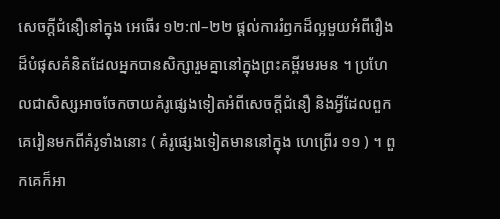សេចក្ដីជំនឿនៅក្នុង អេធើរ ១២:៧–២២ ផ្ដល់ការរំឭកដ៏ល្អមួយអំពីរឿងដ៏បំផុសគំនិតដែលអ្នកបានសិក្សារួមគ្នានៅក្នុងព្រះគម្ពីរមរមន ។ ប្រហែលជាសិស្សអាចចែកចាយគំរូផ្សេងទៀតអំពីសេចក្ដីជំនឿ និងអ្វីដែលពួកគេរៀនមកពីគំរូទាំងនោះ ( គំរូផ្សេងទៀតមាននៅក្នុង ហេព្រើរ ១១ ) ។ ពួកគេក៏អា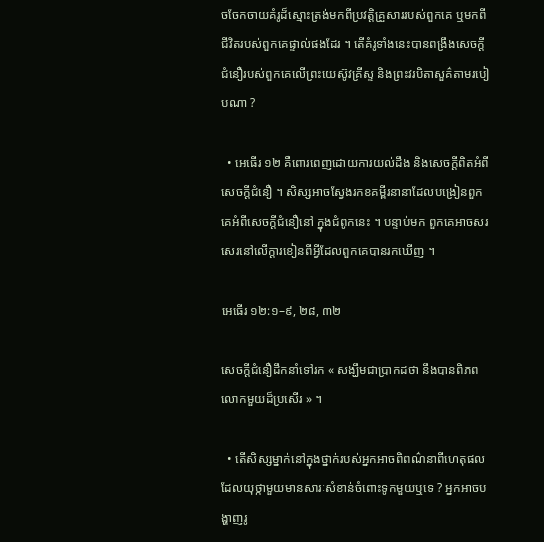ចចែកចាយគំរូដ៏ស្មោះត្រង់មកពីប្រវត្តិគ្រួសាររបស់ពួកគេ ឬមកពីជីវិតរបស់ពួកគេផ្ទាល់ផងដែរ ។ តើគំរូទាំងនេះបានពង្រឹងសេចក្ដីជំនឿរបស់ពួកគេលើព្រះយេស៊ូវគ្រីស្ទ និងព្រះវរបិតាសួគ៌តាមរបៀបណា ?

  • អេធើរ ១២ គឺពោរពេញដោយការយល់ដឹង និងសេចក្ដីពិតអំពីសេចក្ដីជំនឿ ។ សិស្សអាចស្វែងរកខគម្ពីរនានាដែលបង្រៀនពួកគេអំពីសេចក្ដីជំនឿនៅ ក្នុងជំពូកនេះ ។ បន្ទាប់មក ពួកគេអាចសរសេរនៅលើក្ដារខៀនពីអ្វីដែលពួកគេបានរកឃើញ ។

អេធើរ ១២:១–៩, ២៨, ៣២

សេចក្ដីជំនឿដឹកនាំទៅរក « សង្ឃឹមជាប្រាកដថា នឹងបានពិភពលោកមួយដ៏ប្រសើរ » ។

  • តើសិស្សម្នាក់នៅក្នុងថ្នាក់របស់អ្នកអាចពិពណ៌នាពីហេតុផលដែលយុថ្កាមួយមានសារៈសំខាន់ចំពោះទូកមួយឬទេ ? អ្នកអាចបង្ហាញរូ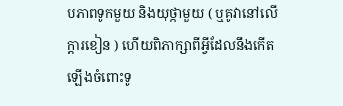បភាពទូកមួយ និងយុថ្កាមួយ ( ឬគូវានៅលើក្ដារខៀន ) ហើយពិភាក្សាពីអ្វីដែលនឹងកើតឡើងចំពោះទូ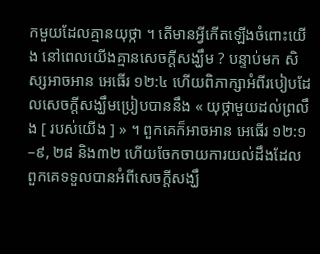កមួយដែលគ្មានយុថ្កា ។ តើមានអ្វីកើតឡើងចំពោះយើង នៅពេលយើងគ្មានសេចក្ដីសង្ឃឹម ? បន្ទាប់មក សិស្សអាចអាន អេធើរ ១២:៤ ហើយពិភាក្សាអំពីរបៀបដែលសេចក្ដីសង្ឃឹមប្រៀបបាននឹង « យុថ្កាមួយដល់ព្រលឹង [ របស់យើង ] » ។ ពួកគេក៏អាចអាន អេធើរ ១២:១–៩, ២៨ និង៣២ ហើយចែកចាយការយល់ដឹងដែលពួកគេទទួលបានអំពីសេចក្ដីសង្ឃឹ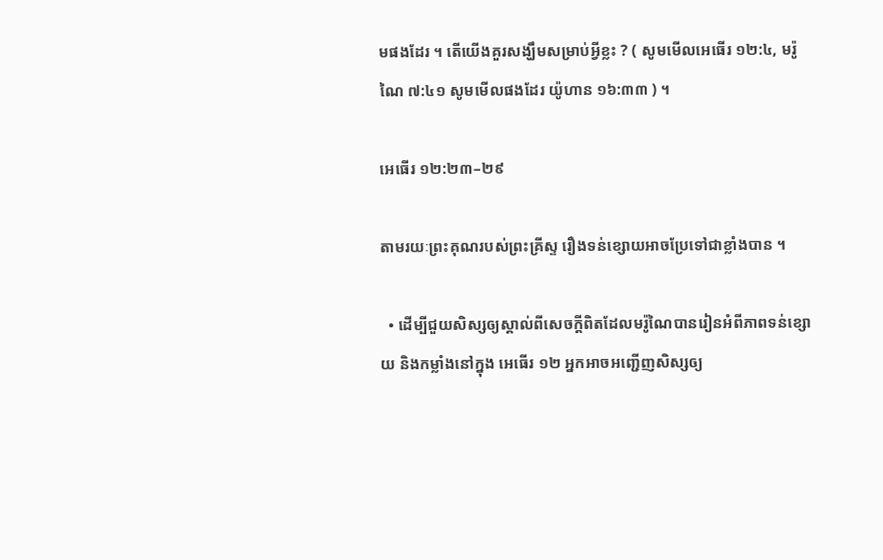មផងដែរ ។ តើយើងគួរសង្ឃឹមសម្រាប់អ្វីខ្លះ ? ( សូមមើលអេធើរ ១២:៤, មរ៉ូណៃ ៧:៤១ សូមមើលផងដែរ យ៉ូហាន ១៦:៣៣ ) ។

អេធើរ ១២:២៣–២៩

តាមរយៈព្រះគុណរបស់ព្រះគ្រីស្ទ រឿងទន់ខ្សោយអាចប្រែទៅជាខ្លាំងបាន ។

  • ដើម្បីជួយសិស្សឲ្យស្គាល់ពីសេចក្ដីពិតដែលមរ៉ូណៃបានរៀនអំពីភាពទន់ខ្សោយ និងកម្លាំងនៅក្នុង អេធើរ ១២ អ្នកអាចអញ្ជើញសិស្សឲ្យ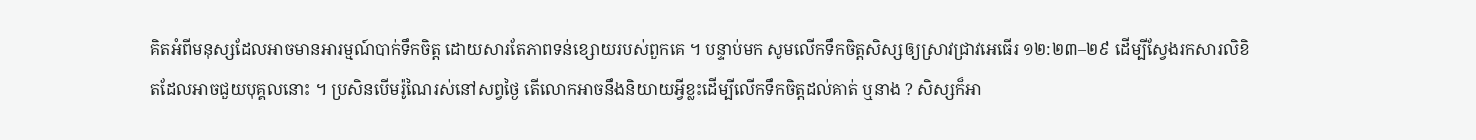គិតអំពីមនុស្សដែលអាចមានអារម្មណ៍បាក់ទឹកចិត្ត ដោយសារតែភាពទន់ខ្សោយរបស់ពួកគេ ។ បន្ទាប់មក សូមលើកទឹកចិត្តសិស្សឲ្យស្រាវជ្រាវអេធើរ ១២:២៣–២៩ ដើម្បីស្វែងរកសារលិខិតដែលអាចជួយបុគ្គលនោះ ។ ប្រសិនបើមរ៉ូណៃរស់នៅសព្វថ្ងៃ តើលោកអាចនឹងនិយាយអ្វីខ្លះដើម្បីលើកទឹកចិត្តដល់គាត់ ឬនាង ? សិស្សក៏អា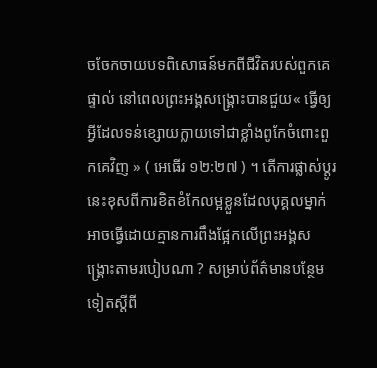ចចែកចាយបទពិសោធន៍មកពីជីវិតរបស់ពួកគេផ្ទាល់ នៅពេលព្រះអង្គសង្គ្រោះបានជួយ« ធ្វើឲ្យអ្វីដែលទន់ខ្សោយក្លាយទៅជាខ្លាំងពូកែចំពោះពួកគេវិញ » ( អេធើរ ១២:២៧ ) ។ តើការផ្លាស់ប្ដូរនេះខុសពីការខិតខំកែលម្អខ្លួនដែលបុគ្គលម្នាក់អាចធ្វើដោយគ្មានការពឹងផ្អែកលើព្រះអង្គសង្គ្រោះតាមរបៀបណា ? សម្រាប់ព័ត៌មានបន្ថែមទៀតស្ដីពី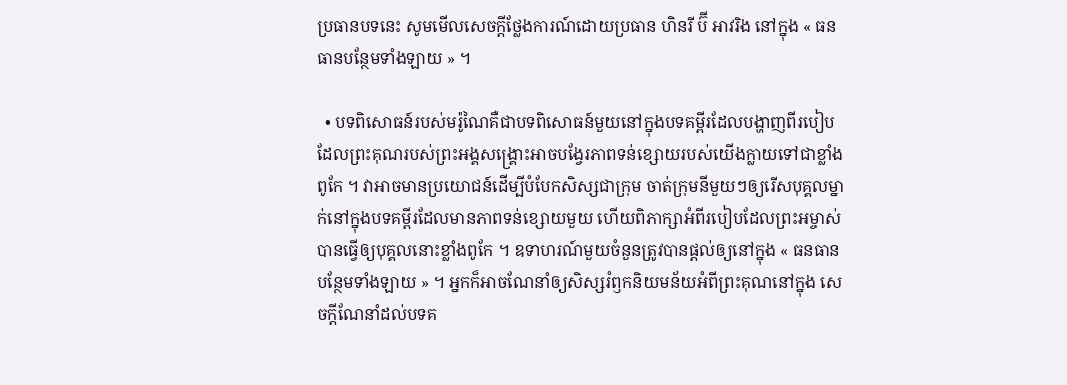ប្រធានបទនេះ សូមមើលសេចក្ដីថ្លែងការណ៍ដោយប្រធាន ហិនរី ប៊ី អាវរិង នៅក្នុង « ធនធានបន្ថែមទាំងឡាយ » ។

  • បទពិសោធន៍របស់មរ៉ូណៃគឺជាបទពិសោធន៍មួយនៅក្នុងបទគម្ពីរដែលបង្ហាញពីរបៀបដែលព្រះគុណរបស់ព្រះអង្គសង្គ្រោះអាចបង្វែរភាពទន់ខ្សោយរបស់យើងក្លាយទៅជាខ្លាំងពូកែ ។ វាអាចមានប្រយោជន៍ដើម្បីបំបែកសិស្សជាក្រុម ចាត់ក្រុមនីមួយៗឲ្យរើសបុគ្គលម្នាក់នៅក្នុងបទគម្ពីរដែលមានភាពទន់ខ្សោយមួយ ហើយពិភាក្សាអំពីរបៀបដែលព្រះអម្ចាស់បានធ្វើឲ្យបុគ្គលនោះខ្លាំងពូកែ ។ ឧទាហរណ៍មួយចំនួនត្រូវបានផ្ដល់ឲ្យនៅក្នុង « ធនធានបន្ថែមទាំងឡាយ » ។ អ្នកក៏អាចណែនាំឲ្យសិស្សរំឭកនិយមន័យអំពីព្រះគុណនៅក្នុង សេចក្ដីណែនាំដល់បទគ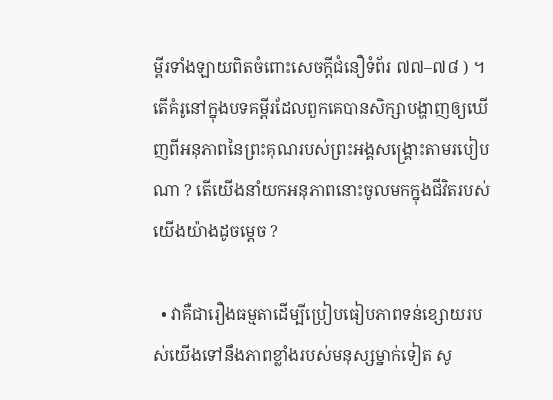ម្ពីរទាំងឡាយពិតចំពោះសេចក្ដីជំនឿទំព័រ ៧៧–៧៨ ) ។ តើគំរូនៅក្នុងបទគម្ពីរដែលពួកគេបានសិក្សាបង្ហាញឲ្យឃើញពីអនុភាពនៃព្រះគុណរបស់ព្រះអង្គសង្គ្រោះតាមរបៀបណា ? តើយើងនាំយកអនុភាពនោះចូលមកក្នុងជីវិតរបស់យើងយ៉ាងដូចម្តេច ?

  • វាគឺជារឿងធម្មតាដើម្បីប្រៀបធៀបភាពទន់ខ្សោយរបស់យើងទៅនឹងភាពខ្លាំងរបស់មនុស្សម្នាក់ទៀត សូ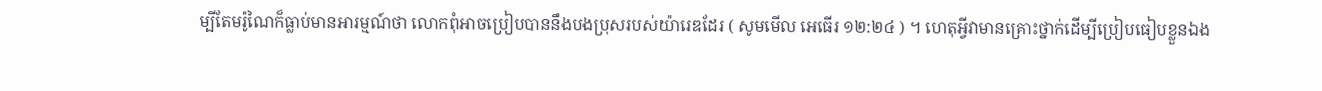ម្បីតែមរ៉ូណៃក៏ធ្លាប់មានអារម្មណ៍ថា លោកពុំអាចប្រៀបបាននឹងបងប្រុសរបស់យ៉ារេឌដែរ ( សូមមើល អេធើរ ១២:២៤ ) ។ ហេតុអ្វីវាមានគ្រោះថ្នាក់ដើម្បីប្រៀបធៀបខ្លួនឯង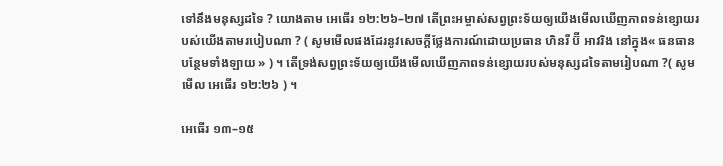ទៅនឹងមនុស្សដទៃ ? យោងតាម អេធើរ ១២:២៦–២៧ តើព្រះអម្ចាស់សព្វព្រះទ័យឲ្យយើងមើលឃើញភាពទន់ខ្សោយរបស់យើងតាមរបៀបណា ? ( សូមមើលផងដែរនូវសេចក្ដីថ្លែងការណ៍ដោយប្រធាន ហិនរី ប៊ី អាវរិង នៅក្នុង« ធនធានបន្ថែមទាំងឡាយ » ) ។ តើទ្រង់សព្វព្រះទ័យឲ្យយើងមើលឃើញភាពទន់ខ្សោយរបស់មនុស្សដទៃតាមរៀបណា ?( សូមមើល អេធើរ ១២:២៦ ) ។

អេធើរ ១៣–១៥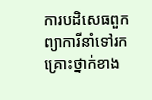ការបដិសេធពួកព្យាការីនាំទៅរកគ្រោះថ្នាក់ខាង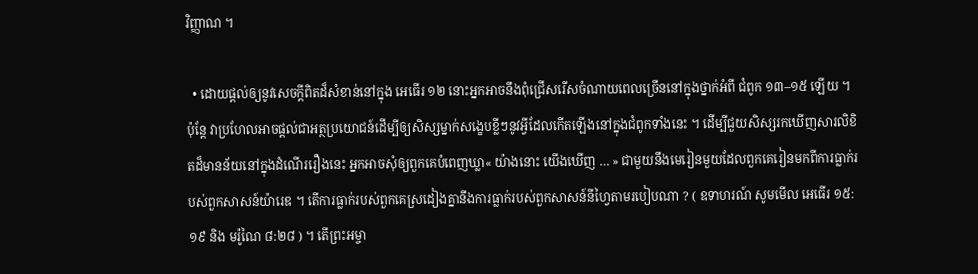វិញ្ញាណ ។

  • ដោយផ្ដល់ឲ្យនូវសេចក្ដីពិតដ៏សំខាន់នៅក្នុង អេធើរ ១២ នោះអ្នកអាចនឹងពុំជ្រើសរើសចំណាយពេលច្រើននៅក្នុងថ្នាក់អំពី ជំពូក ១៣–១៥ ឡើយ ។ ប៉ុន្តែ វាប្រហែលអាចផ្តល់ជាអត្ថប្រយោជន៍ដើម្បីឲ្យសិស្សម្នាក់សង្ខេបខ្លីៗនូវអ្វីដែលកើតឡើងនៅក្នុងជំពូកទាំងនេះ ។ ដើម្បីជួយសិស្សរកឃើញសារលិខិតដ៏មានន័យនៅក្នុងដំណើររឿងនេះ អ្នកអាចសុំឲ្យពួកគេបំពេញឃ្លា« យ៉ាងនោះ យើងឃើញ … » ជាមួយនឹងមេរៀនមួយដែលពួកគេរៀនមកពីការធ្លាក់របស់ពួកសាសន៍យ៉ារេឌ ។ តើការធ្លាក់របស់ពួកគេស្រដៀងគ្នានឹងការធ្លាក់របស់ពួកសាសន៍នីហ្វៃតាមរបៀបណា ? ( ឧទាហរណ៍ សូមមើល អេធើរ ១៥:១៩ និង មរ៉ូណៃ ៨:២៨ ) ។ តើព្រះអម្ចា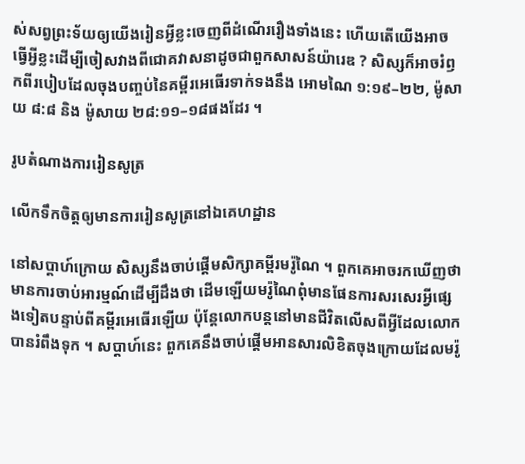ស់សព្វព្រះទ័យឲ្យយើងរៀនអ្វីខ្លះចេញពីដំណើររឿងទាំងនេះ ហើយតើយើងអាចធ្វើអ្វីខ្លះដើម្បីចៀសវាងពីជោគវាសនាដូចជាពួកសាសន៍យ៉ារេឌ ? សិស្សក៏អាចរំឭកពីរបៀបដែលចុងបញ្ចប់នៃគម្ពីរអេធើរទាក់ទងនឹង អោមណៃ ១:១៩–២២, ម៉ូសាយ ៨:៨ និង ម៉ូសាយ ២៨:១១–១៨ផងដែរ ។

រូបតំណាងការរៀនសូត្រ

លើកទឹកចិត្តឲ្យមានការរៀនសូត្រនៅឯគេហដ្ឋាន

នៅសប្ដាហ៍ក្រោយ សិស្សនឹងចាប់ផ្ដើមសិក្សាគម្ពីរមរ៉ូណៃ ។ ពួកគេអាចរកឃើញថាមានការចាប់អារម្មណ៍ដើម្បីដឹងថា ដើមឡើយមរ៉ូណៃពុំមានផែនការសរសេរអ្វីផ្សេងទៀតបន្ទាប់ពីគម្ពីរអេធើរឡើយ ប៉ុន្តែលោកបន្តនៅមានជីវិតលើសពីអ្វីដែលលោកបានរំពឹងទុក ។ សប្ដាហ៍នេះ ពួកគេនឹងចាប់ផ្ដើមអានសារលិខិតចុងក្រោយដែលមរ៉ូ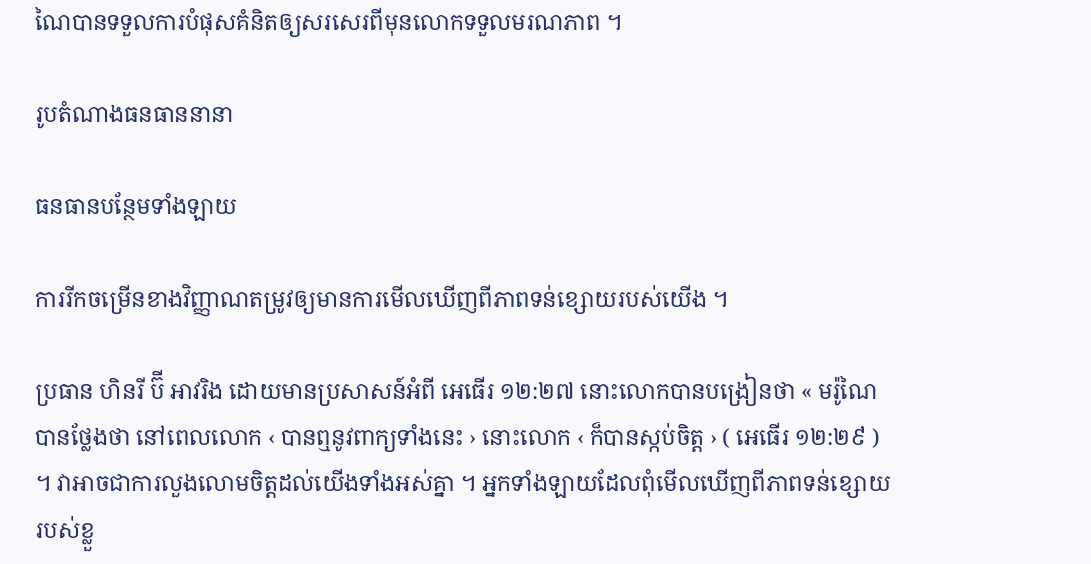ណៃបានទទួលការបំផុសគំនិតឲ្យសរសេរពីមុនលោកទទួលមរណភាព ។

រូបតំណាងធនធាននានា

ធនធានបន្ថែមទាំងឡាយ

ការរីកចម្រើនខាងវិញ្ញាណតម្រូវឲ្យមានការមើលឃើញពីភាពទន់ខ្សោយរបស់យើង ។

ប្រធាន ហិនរី ប៊ី អាវរិង ដោយមានប្រសាសន៍អំពី អេធើរ ១២:២៧ នោះលោកបានបង្រៀនថា « មរ៉ូណៃបានថ្លែងថា នៅពេលលោក ‹ បានឮនូវពាក្យទាំងនេះ › នោះលោក ‹ ក៏បានស្កប់ចិត្ត › ( អេធើរ ១២:២៩ ) ។ វាអាចជាការលួងលោមចិត្តដល់យើងទាំងអស់គ្នា ។ អ្នកទាំងឡាយដែលពុំមើលឃើញពីភាពទន់ខ្សោយរបស់ខ្លួ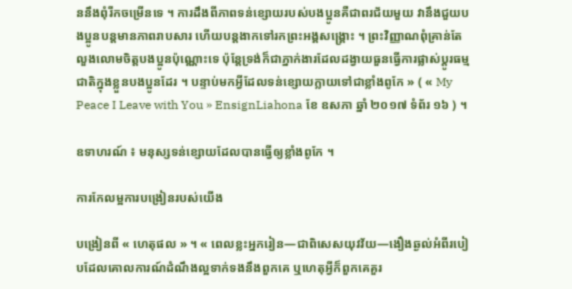ននឹងពុំរីកចម្រើនទេ ។ ការដឹងពីភាពទន់ខ្សោយរបស់បងប្អូនគឺជាពរជ័យមួយ វានឹងជួយបងប្អូនបន្ដមានភាពរាបសារ ហើយបន្ដងាកទៅរកព្រះអង្គសង្គ្រោះ ។ ព្រះវិញ្ញាណពុំគ្រាន់តែលួងលោមចិត្តបងប្អូនប៉ុណ្ណោះទេ ប៉ុន្តែទ្រង់ក៏ជាភ្នាក់ងារដែលដង្វាយធួនធ្វើការផ្លាស់ប្ដូរធម្មជាតិក្នុងខ្លួនបងប្អូនដែរ ។ បន្ទាប់មកអ្វីដែលទន់ខ្សោយក្លាយទៅជាខ្លាំងពូកែ » ( « My Peace I Leave with You » EnsignLiahona ខែ ឧសភា ឆ្នាំ ២០១៧ ទំព័រ ១៦ ) ។

ឧទាហរណ៍ ៖ មនុស្សទន់ខ្សោយដែលបានធ្វើឲ្យខ្លាំងពូកែ ។

ការកែលម្អការបង្រៀនរបស់យើង

បង្រៀនពី « ហេតុផល » ។ « ពេលខ្លះអ្នករៀន—ជាពិសេសយុវវ័យ—ងឿងឆ្ងល់អំពីរបៀបដែលគោលការណ៍ដំណឹងល្អទាក់ទងនឹងពួកគេ ឬហេតុអ្វីក៏ពួកគេគួរ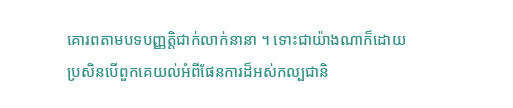គោរពតាមបទបញ្ញត្តិជាក់លាក់នានា ។ ទោះជាយ៉ាងណាក៏ដោយ ប្រសិនបើពួកគេយល់អំពីផែនការដ៏អស់កល្បជានិ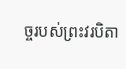ច្ចរបស់ព្រះវរបិតា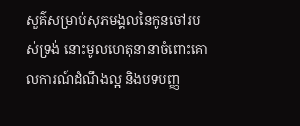សួគ៌សម្រាប់សុភមង្គលនៃកូនចៅរបស់ទ្រង់ នោះមូលហេតុនានាចំពោះគោលការណ៍ដំណឹងល្អ និងបទបញ្ញ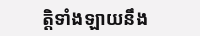ត្តិទាំងឡាយនឹង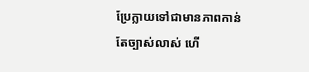ប្រែក្លាយទៅជាមានភាពកាន់តែច្បាស់លាស់ ហើ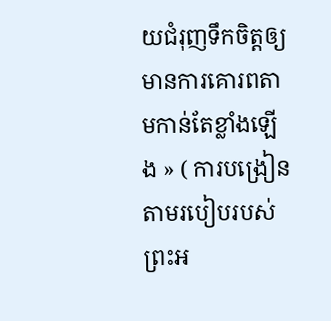យជំរុញទឹកចិត្តឲ្យមានការគោរពតាមកាន់តែខ្លាំងឡើង » ( ការបង្រៀនតាមរបៀបរបស់ព្រះអ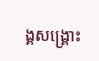ង្គសង្រ្គោះ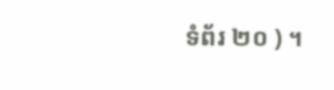ទំព័រ ២០ ) ។